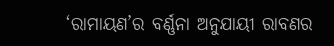‘ରାମାୟଣ’ର ବର୍ଣ୍ଣନା ଅନୁଯାୟୀ ରାବଣର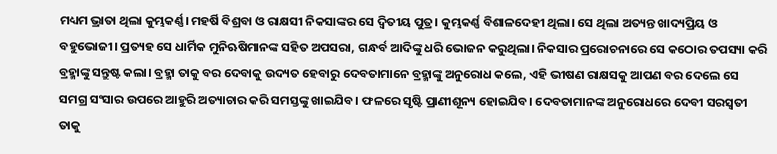ମଧ୍ୟମ ଭ୍ରାତା ଥିଲା କୁମ୍ଭକର୍ଣ୍ଣ। ମହର୍ଷି ବିଶ୍ରବା ଓ ରାକ୍ଷସୀ ନିକସାଙ୍କର ସେ ଦ୍ବିତୀୟ ପୁତ୍ର। କୁମ୍ଭକର୍ଣ୍ଣ ବିଶାଳଦେହୀ ଥିଲା। ସେ ଥିଲା ଅତ୍ୟନ୍ତ ଖାଦ୍ୟପ୍ରିୟ ଓ ବହୁଭୋଜୀ। ପ୍ରତ୍ୟହ ସେ ଧାର୍ମିକ ମୁନିଋଷିମାନଙ୍କ ସହିତ ଅପସରା, ଗନ୍ଧର୍ବ ଆଦିଙ୍କୁ ଧରି ଭୋଜନ କରୁଥିଲା। ନିକସାର ପ୍ରରୋଚନାରେ ସେ କଠୋର ତପସ୍ୟା କରି ବ୍ରହ୍ମାଙ୍କୁ ସନ୍ତୁଷ୍ଟ କଲା। ବ୍ରହ୍ମା ତାକୁ ବର ଦେବାକୁ ଉଦ୍ୟତ ହେବାରୁ ଦେବତାମାନେ ବ୍ରହ୍ମାଙ୍କୁ ଅନୁରୋଧ କଲେ, ଏହି ଭୀଷଣ ରାକ୍ଷସକୁ ଆପଣ ବର ଦେଲେ ସେ ସମଗ୍ର ସଂସାର ଉପରେ ଆହୁରି ଅତ୍ୟାଚାର କରି ସମସ୍ତଙ୍କୁ ଖାଇଯିବ। ଫଳରେ ସୃଷ୍ଟି ପ୍ରାଣୀଶୂନ୍ୟ ହୋଇଯିବ। ଦେବତାମାନଙ୍କ ଅନୁରୋଧରେ ଦେବୀ ସରସ୍ବତୀ ତାକୁ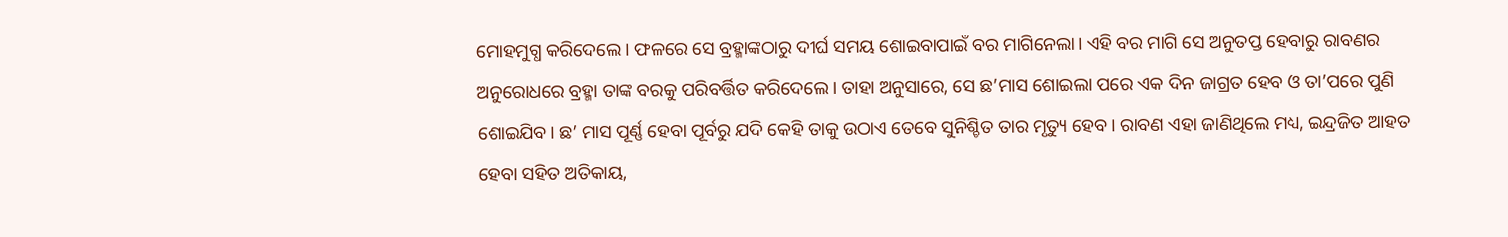ମୋହମୁଗ୍ଧ କରିଦେଲେ। ଫଳରେ ସେ ବ୍ରହ୍ମାଙ୍କଠାରୁ ଦୀର୍ଘ ସମୟ ଶୋଇବାପାଇଁ ବର ମାଗିନେଲା। ଏହି ବର ମାଗି ସେ ଅନୁତପ୍ତ ହେବାରୁ ରାବଣର ଅନୁରୋଧରେ ବ୍ରହ୍ମା ତାଙ୍କ ବରକୁ ପରିବର୍ତ୍ତିତ କରିଦେଲେ। ତାହା ଅନୁସାରେ, ସେ ଛ’ମାସ ଶୋଇଲା ପରେ ଏକ ଦିନ ଜାଗ୍ରତ ହେବ ଓ ତା’ପରେ ପୁଣି ଶୋଇଯିବ। ଛ’ ମାସ ପୂର୍ଣ୍ଣ ହେବା ପୂର୍ବରୁ ଯଦି କେହି ତାକୁ ଉଠାଏ ତେବେ ସୁନିଶ୍ଚିତ ତାର ମୃତ୍ୟୁ ହେବ। ରାବଣ ଏହା ଜାଣିଥିଲେ ମଧ୍ୟ, ଇନ୍ଦ୍ରଜିତ ଆହତ ହେବା ସହିତ ଅତିକାୟ,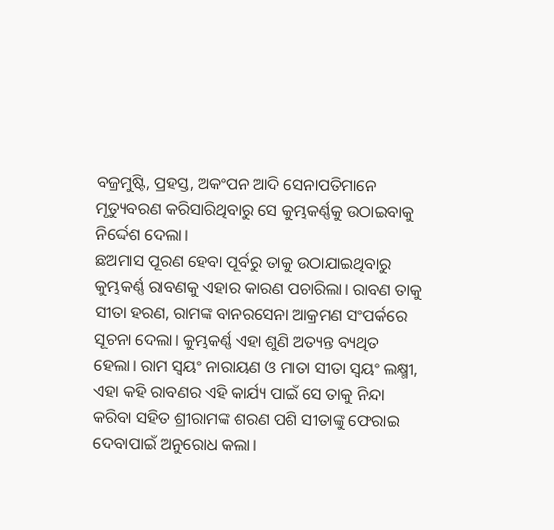ବଜ୍ରମୁଷ୍ଟି, ପ୍ରହସ୍ତ, ଅକଂପନ ଆଦି ସେନାପତିମାନେ ମୃତ୍ୟୁବରଣ କରିସାରିଥିବାରୁ ସେ କୁମ୍ଭକର୍ଣ୍ଣକୁ ଉଠାଇବାକୁ ନିର୍ଦ୍ଦେଶ ଦେଲା।
ଛଅମାସ ପୂରଣ ହେବା ପୂର୍ବରୁ ତାକୁ ଉଠାଯାଇଥିବାରୁ କୁମ୍ଭକର୍ଣ୍ଣ ରାବଣକୁ ଏହାର କାରଣ ପଚାରିଲା। ରାବଣ ତାକୁ ସୀତା ହରଣ, ରାମଙ୍କ ବାନରସେନା ଆକ୍ରମଣ ସଂପର୍କରେ ସୂଚନା ଦେଲା। କୁମ୍ଭକର୍ଣ୍ଣ ଏହା ଶୁଣି ଅତ୍ୟନ୍ତ ବ୍ୟଥିତ ହେଲା। ରାମ ସ୍ବୟଂ ନାରାୟଣ ଓ ମାତା ସୀତା ସ୍ବୟଂ ଲକ୍ଷ୍ମୀ, ଏହା କହି ରାବଣର ଏହି କାର୍ଯ୍ୟ ପାଇଁ ସେ ତାକୁ ନିନ୍ଦା କରିବା ସହିତ ଶ୍ରୀରାମଙ୍କ ଶରଣ ପଶି ସୀତାଙ୍କୁ ଫେରାଇ ଦେବାପାଇଁ ଅନୁରୋଧ କଲା।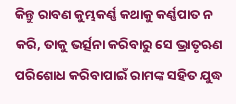କିନ୍ତୁ ରାବଣ କୁମ୍ଭକର୍ଣ୍ଣ କଥାକୁ କର୍ଣ୍ଣପାତ ନ କରି, ତାକୁ ଭର୍ତ୍ସନା କରିବାରୁ ସେ ଭ୍ରାତୃଋଣ ପରିଶୋଧ କରିବାପାଇଁ ରାମଙ୍କ ସହିତ ଯୁଦ୍ଧ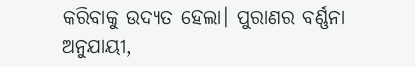କରିବାକୁ ଉଦ୍ୟତ ହେଲା। ପୁରାଣର ବର୍ଣ୍ଣନା ଅନୁଯାୟୀ,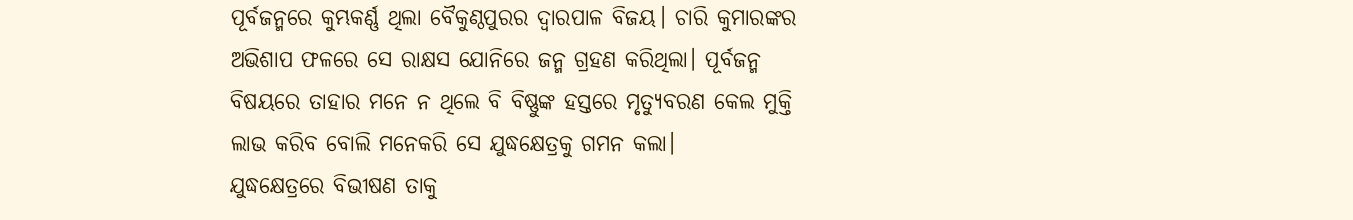ପୂର୍ବଜନ୍ମରେ କୁମ୍ଭକର୍ଣ୍ଣ ଥିଲା ବୈକୁଣ୍ଠପୁରର ଦ୍ବାରପାଳ ବିଜୟ। ଚାରି କୁମାରଙ୍କର ଅଭିଶାପ ଫଳରେ ସେ ରାକ୍ଷସ ଯୋନିରେ ଜନ୍ମ ଗ୍ରହଣ କରିଥିଲା। ପୂର୍ବଜନ୍ମ ବିଷୟରେ ତାହାର ମନେ ନ ଥିଲେ ବି ବିଷ୍ଣୁଙ୍କ ହସ୍ତରେ ମୃତ୍ୟୁବରଣ କେଲ ମୁକ୍ତି ଲାଭ କରିବ ବୋଲି ମନେକରି ସେ ଯୁଦ୍ଧକ୍ଷେତ୍ରକୁ ଗମନ କଲା।
ଯୁଦ୍ଧକ୍ଷେତ୍ରରେ ବିଭୀଷଣ ତାକୁ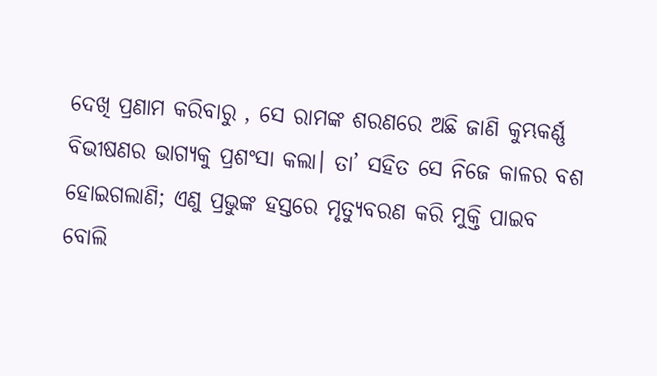ଦେଖି ପ୍ରଣାମ କରିବାରୁ , ସେ ରାମଙ୍କ ଶରଣରେ ଅଛି ଜାଣି କୁମ୍ଭକର୍ଣ୍ଣ ବିଭୀଷଣର ଭାଗ୍ୟକୁ ପ୍ରଶଂସା କଲା। ତା’ ସହିତ ସେ ନିଜେ କାଳର ବଶ ହୋଇଗଲାଣି; ଏଣୁ ପ୍ରଭୁଙ୍କ ହସ୍ତରେ ମୃତ୍ୟୁବରଣ କରି ମୁକ୍ତି ପାଇବ ବୋଲି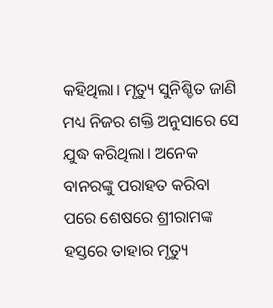କହିଥିଲା। ମୃତ୍ୟୁ ସୁନିଶ୍ଚିତ ଜାଣି ମଧ୍ୟ ନିଜର ଶକ୍ତି ଅନୁସାରେ ସେ ଯୁଦ୍ଧ କରିଥିଲା। ଅନେକ ବାନରଙ୍କୁ ପରାହତ କରିବା ପରେ ଶେଷରେ ଶ୍ରୀରାମଙ୍କ ହସ୍ତରେ ତାହାର ମୃତ୍ୟୁ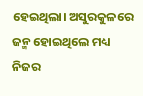ହେଇଥିଲା। ଅସୁରକୁଳରେ ଜନ୍ମ ହୋଇଥିଲେ ମଧ୍ୟ ନିଜର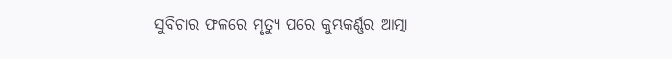ସୁବିଚାର ଫଳରେ ମୃତ୍ୟୁ ପରେ କୁମ୍ଭକର୍ଣ୍ଣର ଆତ୍ମା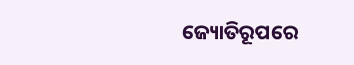ଜ୍ୟୋତିରୂପରେ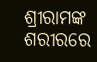ଶ୍ରୀରାମଙ୍କ ଶରୀରରେ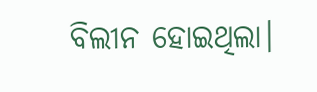ବିଲୀନ ହୋଇଥିଲା।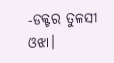-ଡକ୍ଟର ତୁଳସୀ ଓଝା।